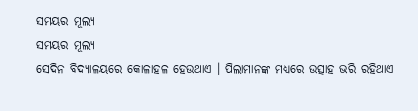ସମୟର ମୂଲ୍ୟ
ସମୟର ମୂଲ୍ୟ
ସେଦିନ ବିଦ୍ୟାଳୟରେ କୋଳାହଳ ହେଉଥାଏ । ପିଲାମାନଙ୍କ ମଧ୍ୟରେ ଉତ୍ସାହ ଭରି ରହିଥାଏ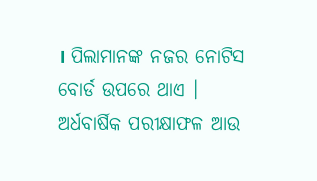। ପିଲାମାନଙ୍କ ନଜର ନୋଟିସ ବୋର୍ଡ ଉପରେ ଥାଏ । ଅର୍ଧବାର୍ଷିକ ପରୀକ୍ଷାଫଳ ଆଉ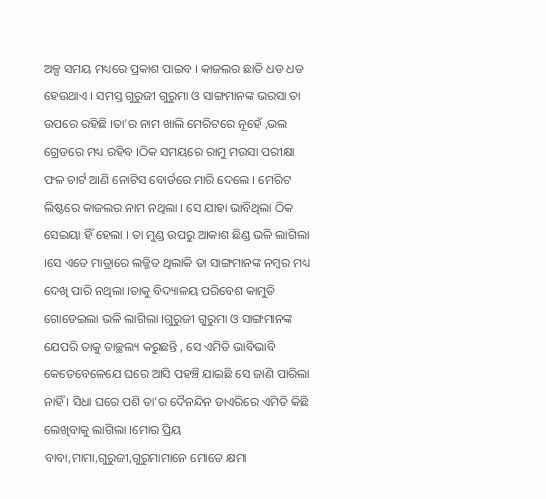ଅଳ୍ପ ସମୟ ମଧ୍ୟରେ ପ୍ରକାଶ ପାଇବ । କାଜଲର ଛାତି ଧଡ ଧଡ ହେଉଥାଏ । ସମସ୍ତ ଗୁରୁଜୀ ଗୁରୁମା ଓ ସାଙ୍ଗମାନଙ୍କ ଭରସା ତା ଉପରେ ରହିଛି ।ତା'ର ନାମ ଖାଲି ମେରିଟରେ ନୂହେଁ ,ଭଲ ଗ୍ରେଡରେ ମଧ୍ୟ ରହିବ ।ଠିକ ସମୟରେ ରାମୁ ମଉସା ପରୀକ୍ଷା ଫଳ ଚାର୍ଟ ଆଣି ନୋଟିସ ବୋର୍ଡରେ ମାରି ଦେଲେ । ମେରିଟ ଲିଷ୍ଟରେ କାଜଲର ନାମ ନଥିଲା । ସେ ଯାହା ଭାବିଥିଲା ଠିକ ସେଇୟା ହିଁ ହେଲା । ତା ମୁଣ୍ଡ ଉପରୁ ଆକାଶ ଛିଣ୍ଡ ଭଳି ଲାଗିଲା ।ସେ ଏତେ ମାତ୍ରାରେ ଲଜ୍ଜିତ ଥିଲାକି ତା ସାଙ୍ଗମାନଙ୍କ ନମ୍ବର ମଧ୍ୟ ଦେଖି ପାରି ନଥିଲା ।ତାକୁ ବିଦ୍ୟାଳୟ ପରିବେଶ କାମୁଡି ଗୋଡେଇଲା ଭଳି ଲାଗିଲା ।ଗୁରୁଜୀ ଗୁରୁମା ଓ ସାଙ୍ଗମାନଙ୍କ ଯେପରି ତାକୁ ତାଚ୍ଛଲ୍ୟ କରୁଛନ୍ତି , ସେ ଏମିତି ଭାବିଭାବି କେତେବେଳେଯେ ଘରେ ଆସି ପହଞ୍ଚି ଯାଇଛି ସେ ଜାଣି ପାରିଲା ନାହିଁ । ସିଧା ଘରେ ପଶି ତା'ର ଦୈନନ୍ଦିନ ଡାଏରିରେ ଏମିତି କିଛି ଲେଖିବାକୁ ଲାଗିଲା ।ମୋର ପ୍ରିୟ ବାବା,ମାମା,ଗୁରୁଜୀ,ଗୁରୁମାମାନେ ମୋତେ କ୍ଷମା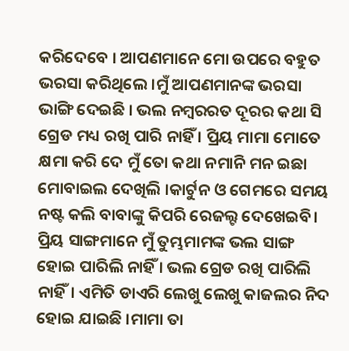କରିଦେବେ । ଆପଣମାନେ ମୋ ଉପରେ ବହୁତ ଭରସା କରିଥିଲେ ।ମୁଁ ଆପଣମାନଙ୍କ ଭରସା ଭାଙ୍ଗି ଦେଇଛି । ଭଲ ନମ୍ବରରତ ଦୂରର କଥା ସି ଗ୍ରେଡ ମଧ୍ୟ ରଖି ପାରି ନାହିଁ । ପ୍ରିୟ ମାମା ମୋତେ କ୍ଷମା କରି ଦେ ମୁଁ ତୋ କଥା ନମାନି ମନ ଇଛା ମୋବାଇଲ ଦେଖିଲି ।କାର୍ଟୁନ ଓ ଗେମରେ ସମୟ ନଷ୍ଟ କଲି ବାବାଙ୍କୁ କିପରି ରେଜଲ୍ଟ ଦେଖେଇବି। ପ୍ରିୟ ସାଙ୍ଗମାନେ ମୁଁ ତୁମ୍ଭମାମଙ୍କ ଭଲ ସାଙ୍ଗ ହୋଇ ପାରିଲି ନାହିଁ । ଭଲ ଗ୍ରେଡ ରଖି ପାରିଲି ନାହିଁ। ଏମିତି ଡାଏରି ଲେଖୁ ଲେଖୁ କାଜଲର ନିଦ ହୋଇ ଯାଇଛି ।ମାମା ତା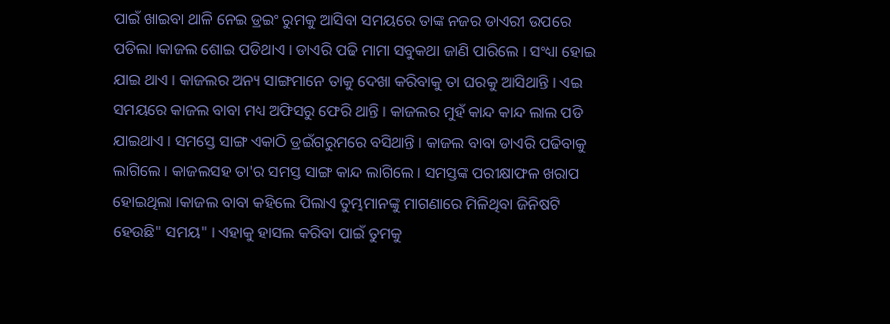ପାଇଁ ଖାଇବା ଥାଳି ନେଇ ଡ୍ରଇଂ ରୁମକୁ ଆସିବା ସମୟରେ ତାଙ୍କ ନଜର ଡାଏରୀ ଉପରେ ପଡିଲା ।କାଜଲ ଶୋଇ ପଡିଥାଏ । ଡାଏରି ପଢି ମାମା ସବୁକଥା ଜାଣି ପାରିଲେ । ସଂଧ୍ୟା ହୋଇ ଯାଇ ଥାଏ । କାଜଲର ଅନ୍ୟ ସାଙ୍ଗମାନେ ତାକୁ ଦେଖା କରିବାକୁ ତା ଘରକୁ ଆସିଥାନ୍ତି । ଏଇ ସମୟରେ କାଜଲ ବାବା ମଧ୍ୟ ଅଫିସରୁ ଫେରି ଥାନ୍ତି । କାଜଲର ମୁହଁ କାନ୍ଦ କାନ୍ଦ ଲାଲ ପଡି ଯାଇଥାଏ । ସମସ୍ତେ ସାଙ୍ଗ ଏକାଠି ଡ୍ରଇଁଗରୁମରେ ବସିଥାନ୍ତି । କାଜଲ ବାବା ଡାଏରି ପଢିବାକୁ ଲାଗିଲେ । କାଜଲସହ ତା'ର ସମସ୍ତ ସାଙ୍ଗ କାନ୍ଦ ଲାଗିଲେ । ସମସ୍ତଙ୍କ ପରୀକ୍ଷାଫଳ ଖରାପ ହୋଇଥିଲା ।କାଜଲ ବାବା କହିଲେ ପିଲାଏ ତୁମ୍ଭମାନଙ୍କୁ ମାଗଣାରେ ମିଳିଥିବା ଜିନିଷଟି ହେଉଛି" ସମୟ" । ଏହାକୁ ହାସଲ କରିବା ପାଇଁ ତୁମକୁ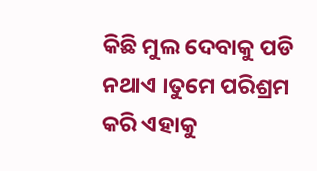କିଛି ମୁଲ ଦେବାକୁ ପଡି ନଥାଏ ।ତୁମେ ପରିଶ୍ରମ କରି ଏହାକୁ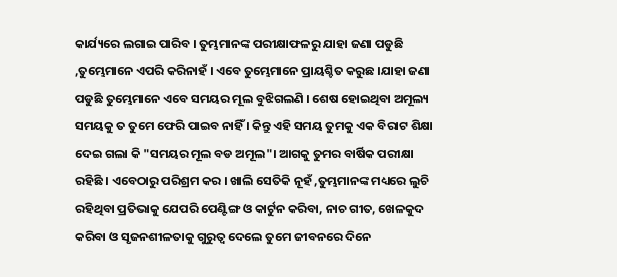କାର୍ଯ୍ୟରେ ଲଗାଇ ପାରିବ । ତୁମ୍ଭମାନଙ୍କ ପରୀକ୍ଷାଫଳରୁ ଯାହା ଜଣା ପଡୁଛି ,ତୁମ୍ଭେମାନେ ଏପରି କରିନାହଁ । ଏବେ ତୁମ୍ଭେମାନେ ପ୍ରାୟଶ୍ଚିତ କରୁଛ ।ଯାହା ଜଣା ପଡୁଛି ତୁମ୍ଭେମାନେ ଏବେ ସମୟର ମୂଲ ବୁଝିଗଲଣି । ଶେଷ ହୋଇଥିବା ଅମୂଲ୍ୟ ସମୟକୁ ତ ତୁମେ ଫେରି ପାଇବ ନାହିଁ । କିନ୍ତୁ ଏହି ସମୟ ତୁମକୁ ଏକ ବିରାଟ ଶିକ୍ଷା ଦେଇ ଗଲା କି "ସମୟର ମୂଲ ବଡ ଅମୂଲ"। ଆଗକୁ ତୁମର ବାର୍ଷିକ ପରୀକ୍ଷା ରହିଛି । ଏବେଠାରୁ ପରିଶ୍ରମ କର । ଖାଲି ସେତିକି ନୂହଁ ,ତୁମ୍ଭମାନଙ୍କ ମଧ୍ୟରେ ଲୁଚି ରହିଥିବା ପ୍ରତିଭାକୁ ଯେପରି ପେଣ୍ଟିଙ୍ଗ ଓ କାର୍ଟୁନ କରିବା, ନାଚ ଗୀତ, ଖେଳକୁଦ କରିବା ଓ ସୃଜନଶୀଳତାକୁ ଗୁରୁତ୍ବ ଦେଲେ ତୁମେ ଜୀବନରେ ଦିନେ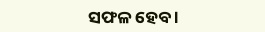ସଫଳ ହେବ ।